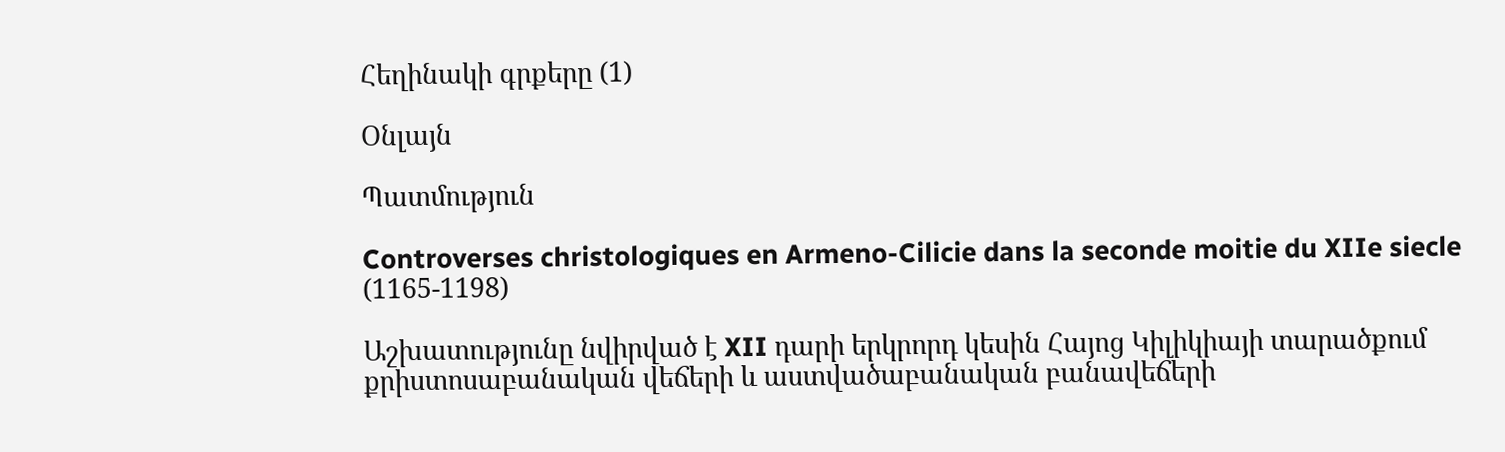Հեղինակի գրքերը (1)

Օնլայն

Պատմություն

Controverses christologiques en Armeno-Cilicie dans la seconde moitie du XIIe siecle (1165-1198)

Աշխատությունը նվիրված է XII դարի երկրորդ կեսին Հայոց Կիլիկիայի տարածքում քրիստոսաբանական վեճերի և աստվածաբանական բանավեճերի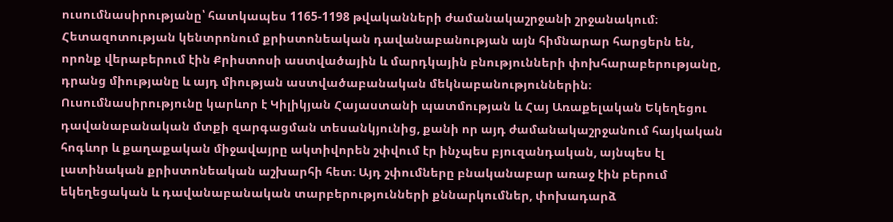ուսումնասիրությանը՝ հատկապես 1165-1198 թվականների ժամանակաշրջանի շրջանակում։ Հետազոտության կենտրոնում քրիստոնեական դավանաբանության այն հիմնարար հարցերն են, որոնք վերաբերում էին Քրիստոսի աստվածային և մարդկային բնությունների փոխհարաբերությանը, դրանց միությանը և այդ միության աստվածաբանական մեկնաբանություններին։ Ուսումնասիրությունը կարևոր է Կիլիկյան Հայաստանի պատմության և Հայ Առաքելական Եկեղեցու դավանաբանական մտքի զարգացման տեսանկյունից, քանի որ այդ ժամանակաշրջանում հայկական հոգևոր և քաղաքական միջավայրը ակտիվորեն շփվում էր ինչպես բյուզանդական, այնպես էլ լատինական քրիստոնեական աշխարհի հետ։ Այդ շփումները բնականաբար առաջ էին բերում եկեղեցական և դավանաբանական տարբերությունների քննարկումներ, փոխադարձ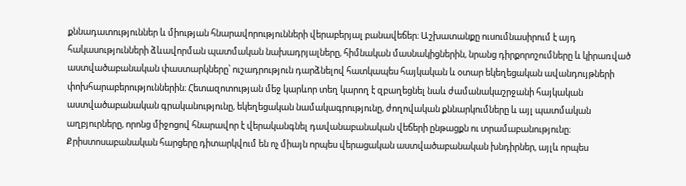քննադատություններ և միության հնարավորությունների վերաբերյալ բանավեճեր։ Աշխատանքը ուսումնասիրում է այդ հակասությունների ձևավորման պատմական նախադրյալները, հիմնական մասնակիցներին, նրանց դիրքորոշումները և կիրառված աստվածաբանական փաստարկները՝ ուշադրություն դարձնելով հատկապես հայկական և օտար եկեղեցական ավանդույթների փոխհարաբերություններին։ Հետազոտության մեջ կարևոր տեղ կարող է զբաղեցնել նաև ժամանակաշրջանի հայկական աստվածաբանական գրականությունը, եկեղեցական նամակագրությունը, ժողովական քննարկումները և այլ պատմական աղբյուրները, որոնց միջոցով հնարավոր է վերականգնել դավանաբանական վեճերի ընթացքն ու տրամաբանությունը։ Քրիստոսաբանական հարցերը դիտարկվում են ոչ միայն որպես վերացական աստվածաբանական խնդիրներ, այլև որպես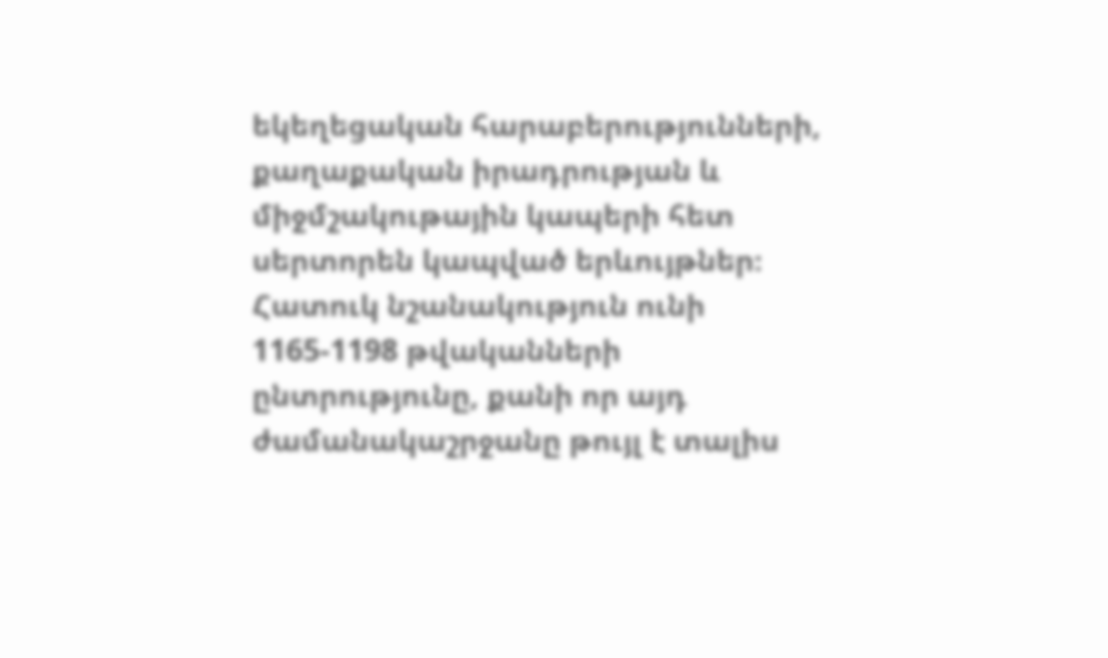եկեղեցական հարաբերությունների, քաղաքական իրադրության և միջմշակութային կապերի հետ սերտորեն կապված երևույթներ։ Հատուկ նշանակություն ունի 1165-1198 թվականների ընտրությունը, քանի որ այդ ժամանակաշրջանը թույլ է տալիս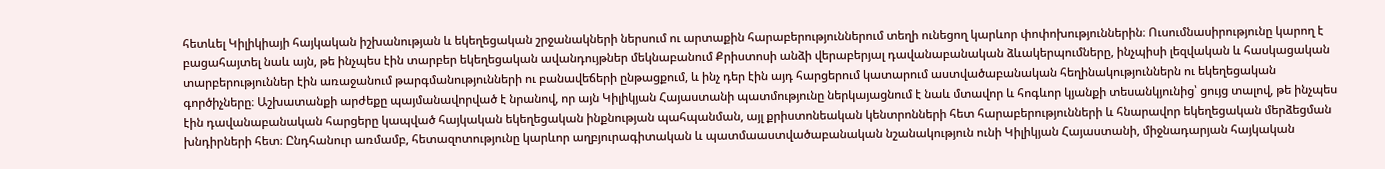հետևել Կիլիկիայի հայկական իշխանության և եկեղեցական շրջանակների ներսում ու արտաքին հարաբերություններում տեղի ունեցող կարևոր փոփոխություններին։ Ուսումնասիրությունը կարող է բացահայտել նաև այն, թե ինչպես էին տարբեր եկեղեցական ավանդույթներ մեկնաբանում Քրիստոսի անձի վերաբերյալ դավանաբանական ձևակերպումները, ինչպիսի լեզվական և հասկացական տարբերություններ էին առաջանում թարգմանությունների ու բանավեճերի ընթացքում, և ինչ դեր էին այդ հարցերում կատարում աստվածաբանական հեղինակություններն ու եկեղեցական գործիչները։ Աշխատանքի արժեքը պայմանավորված է նրանով, որ այն Կիլիկյան Հայաստանի պատմությունը ներկայացնում է նաև մտավոր և հոգևոր կյանքի տեսանկյունից՝ ցույց տալով, թե ինչպես էին դավանաբանական հարցերը կապված հայկական եկեղեցական ինքնության պահպանման, այլ քրիստոնեական կենտրոնների հետ հարաբերությունների և հնարավոր եկեղեցական մերձեցման խնդիրների հետ։ Ընդհանուր առմամբ, հետազոտությունը կարևոր աղբյուրագիտական և պատմաաստվածաբանական նշանակություն ունի Կիլիկյան Հայաստանի, միջնադարյան հայկական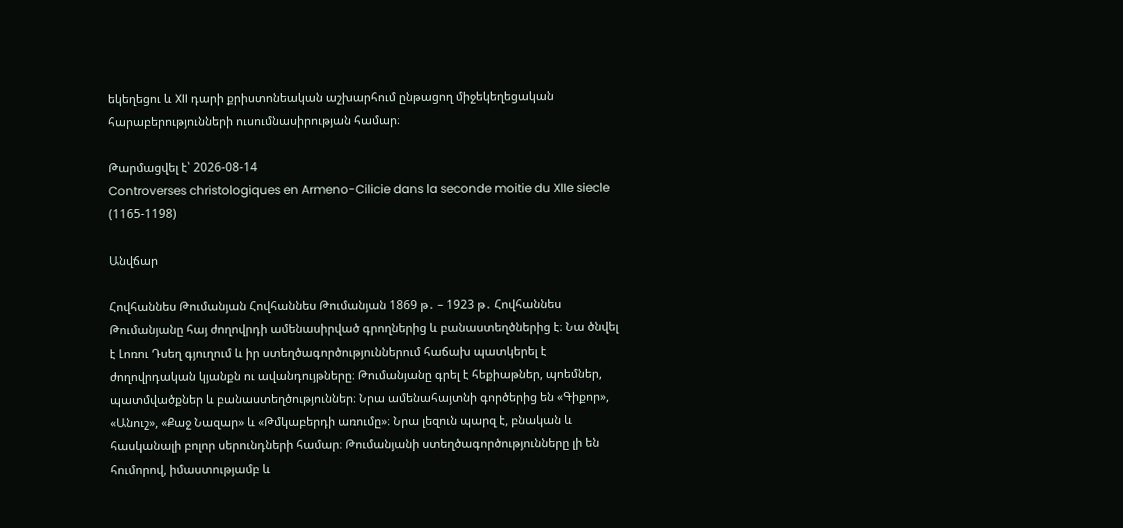եկեղեցու և XII դարի քրիստոնեական աշխարհում ընթացող միջեկեղեցական հարաբերությունների ուսումնասիրության համար։

Թարմացվել է՝ 2026-08-14
Controverses christologiques en Armeno-Cilicie dans la seconde moitie du XIIe siecle (1165-1198)

Անվճար

Հովհաննես Թումանյան Հովհաննես Թումանյան 1869 թ․ – 1923 թ․ Հովհաննես Թումանյանը հայ ժողովրդի ամենասիրված գրողներից և բանաստեղծներից է։ Նա ծնվել է Լոռու Դսեղ գյուղում և իր ստեղծագործություններում հաճախ պատկերել է ժողովրդական կյանքն ու ավանդույթները։ Թումանյանը գրել է հեքիաթներ, պոեմներ, պատմվածքներ և բանաստեղծություններ։ Նրա ամենահայտնի գործերից են «Գիքոր», «Անուշ», «Քաջ Նազար» և «Թմկաբերդի առումը»։ Նրա լեզուն պարզ է, բնական և հասկանալի բոլոր սերունդների համար։ Թումանյանի ստեղծագործությունները լի են հումորով, իմաստությամբ և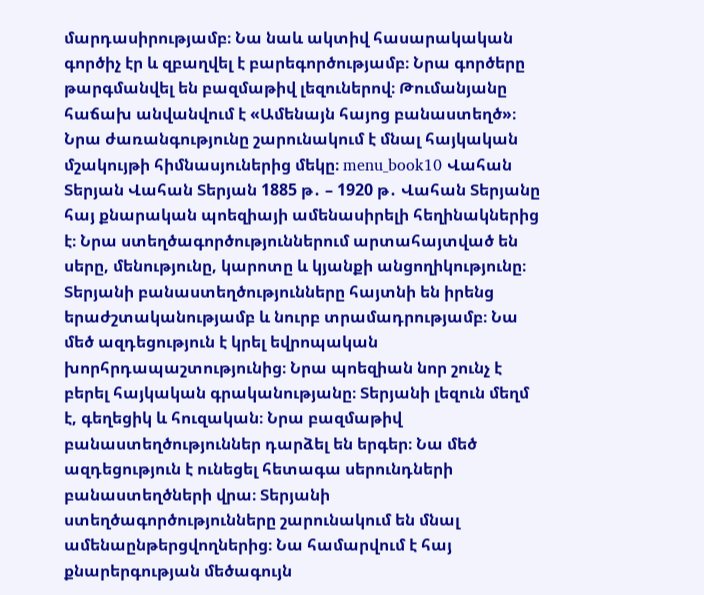մարդասիրությամբ։ Նա նաև ակտիվ հասարակական գործիչ էր և զբաղվել է բարեգործությամբ։ Նրա գործերը թարգմանվել են բազմաթիվ լեզուներով։ Թումանյանը հաճախ անվանվում է «Ամենայն հայոց բանաստեղծ»։ Նրա ժառանգությունը շարունակում է մնալ հայկական մշակույթի հիմնասյուներից մեկը։ menu_book10 Վահան Տերյան Վահան Տերյան 1885 թ․ – 1920 թ․ Վահան Տերյանը հայ քնարական պոեզիայի ամենասիրելի հեղինակներից է։ Նրա ստեղծագործություններում արտահայտված են սերը, մենությունը, կարոտը և կյանքի անցողիկությունը։ Տերյանի բանաստեղծությունները հայտնի են իրենց երաժշտականությամբ և նուրբ տրամադրությամբ։ Նա մեծ ազդեցություն է կրել եվրոպական խորհրդապաշտությունից։ Նրա պոեզիան նոր շունչ է բերել հայկական գրականությանը։ Տերյանի լեզուն մեղմ է, գեղեցիկ և հուզական։ Նրա բազմաթիվ բանաստեղծություններ դարձել են երգեր։ Նա մեծ ազդեցություն է ունեցել հետագա սերունդների բանաստեղծների վրա։ Տերյանի ստեղծագործությունները շարունակում են մնալ ամենաընթերցվողներից։ Նա համարվում է հայ քնարերգության մեծագույն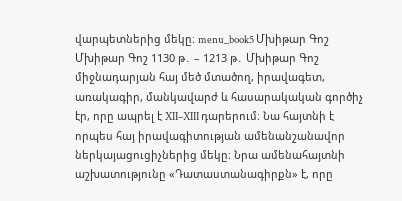վարպետներից մեկը։ menu_book5 Մխիթար Գոշ Մխիթար Գոշ 1130 թ․ – 1213 թ․ Մխիթար Գոշ միջնադարյան հայ մեծ մտածող, իրավագետ, առակագիր, մանկավարժ և հասարակական գործիչ էր, որը ապրել է XII–XIII դարերում։ Նա հայտնի է որպես հայ իրավագիտության ամենանշանավոր ներկայացուցիչներից մեկը։ Նրա ամենահայտնի աշխատությունը «Դատաստանագիրքն» է, որը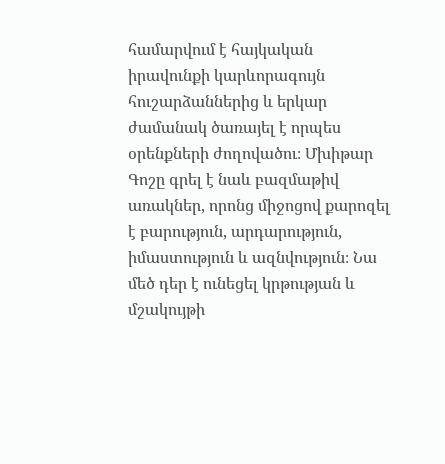համարվում է հայկական իրավունքի կարևորագույն հուշարձաններից և երկար ժամանակ ծառայել է որպես օրենքների ժողովածու։ Մխիթար Գոշը գրել է նաև բազմաթիվ առակներ, որոնց միջոցով քարոզել է բարություն, արդարություն, իմաստություն և ազնվություն։ Նա մեծ դեր է ունեցել կրթության և մշակույթի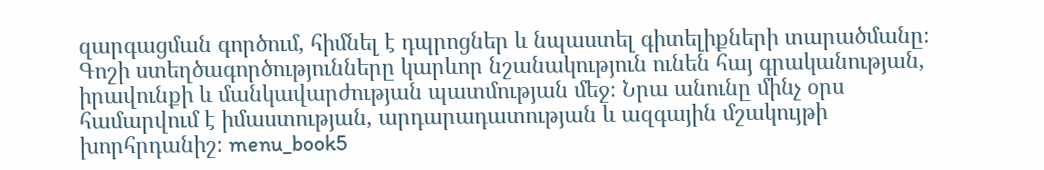զարգացման գործում, հիմնել է դպրոցներ և նպաստել գիտելիքների տարածմանը։ Գոշի ստեղծագործությունները կարևոր նշանակություն ունեն հայ գրականության, իրավունքի և մանկավարժության պատմության մեջ։ Նրա անունը մինչ օրս համարվում է իմաստության, արդարադատության և ազգային մշակույթի խորհրդանիշ։ menu_book5